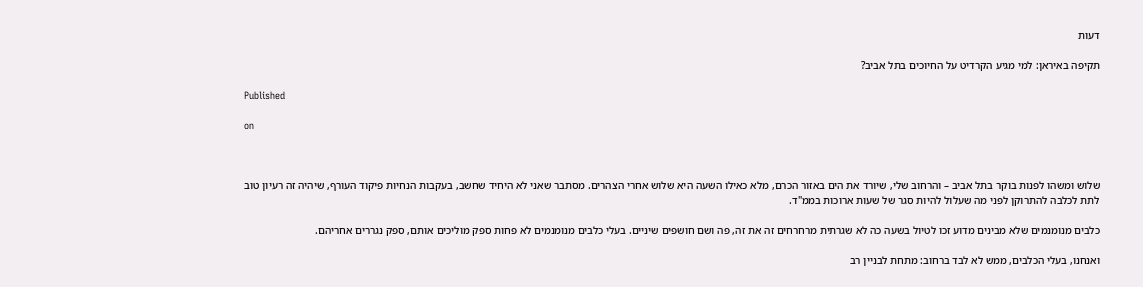דעות

תקיפה באיראן: למי מגיע הקרדיט על החיוכים בתל אביב?

Published

on



שלוש ומשהו לפנות בוקר בתל אביב – והרחוב שלי, שיורד את הים באזור הכרם, מלא כאילו השעה היא שלוש אחרי הצהרים. מסתבר שאני לא היחיד שחשב, בעקבות הנחיות פיקוד העורף, שיהיה זה רעיון טוב לתת לכלבה להתרוקן לפני מה שעלול להיות סגר של שעות ארוכות בממ"ד.

כלבים מנומנמים שלא מבינים מדוע זכו לטיול בשעה כה לא שגרתית מרחרחים זה את זה, פה ושם חושפים שיניים. בעלי כלבים מנומנמים לא פחות ספק מוליכים אותם, ספק נגררים אחריהם.

ואנחנו, בעלי הכלבים, ממש לא לבד ברחוב: מתחת לבניין רב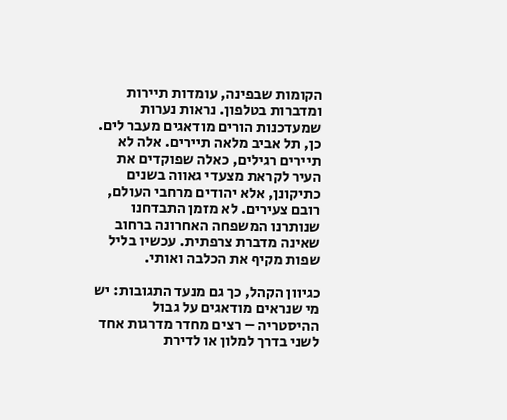הקומות שבפינה, עומדות תיירות ומדברות בטלפון. נראות נערות שמעדכנות הורים מודאגים מעבר לים. כן, תל אביב מלאה תיירים. אלה לא תיירים רגילים, כאלה שפוקדים את העיר לקראת מצעדי גאווה בשנים כתיקונן, אלא יהודים מרחבי העולם, רובם צעירים. לא מזמן התבדחנו שנותרנו המשפחה האחרונה ברחוב שאינה מדברת צרפתית. עכשיו בליל שפות מקיף את הכלבה ואותי.

כגיוון הקהל, כך גם מנעד התגובות: יש מי שנראים מודאגים על גבול ההיסטריה – רצים מחדר מדרגות אחד לשני בדרך למלון או לדירת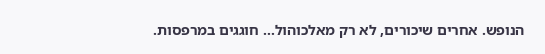הנופש. אחרים שיכורים, לא רק מאלכוהול… חוגגים במרפסות.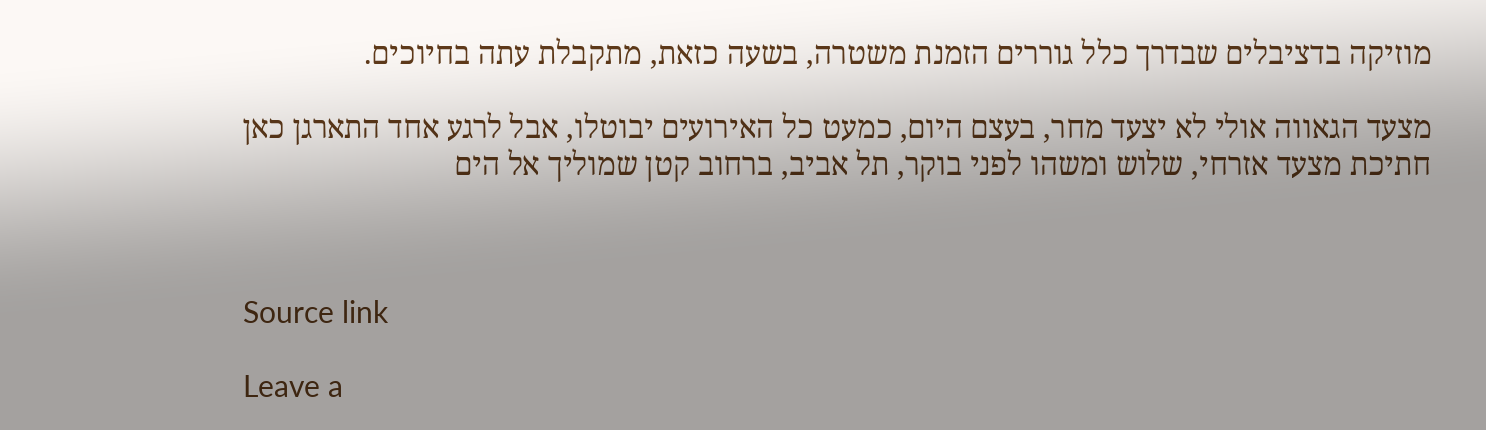מוזיקה בדציבלים שבדרך כלל גוררים הזמנת משטרה, בשעה כזאת, מתקבלת עתה בחיוכים.

מצעד הגאווה אולי לא יצעד מחר, בעצם היום, כמעט כל האירועים יבוטלו, אבל לרגע אחד התארגן כאן חתיכת מצעד אזרחי, שלוש ומשהו לפני בוקר, תל אביב, ברחוב קטן שמוליך אל הים



Source link

Leave a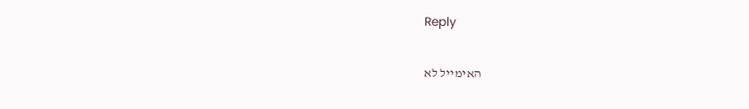Reply

האימייל לא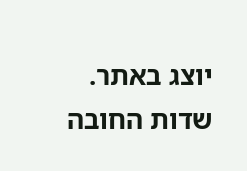יוצג באתר. שדות החובה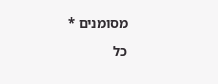מסומנים *

כל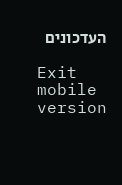העדכונים

Exit mobile version